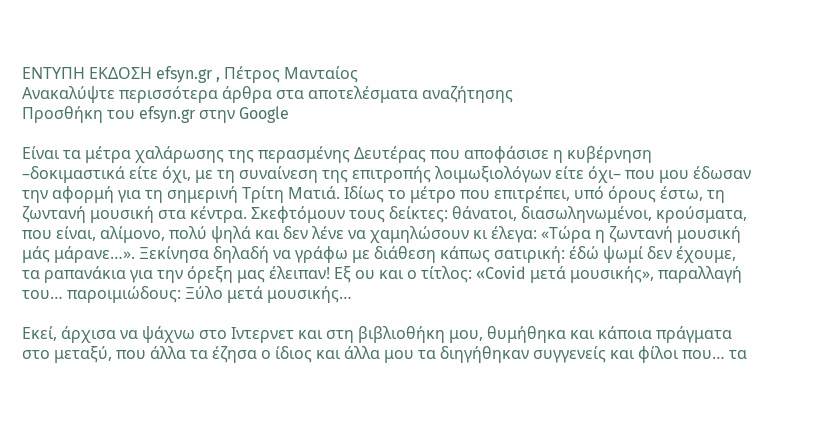ΕΝΤΥΠΗ ΕΚΔΟΣΗ efsyn.gr , Πέτρος Μανταίος
Ανακαλύψτε περισσότερα άρθρα στα αποτελέσματα αναζήτησης
Προσθήκη του efsyn.gr στην Google

Είναι τα μέτρα χαλάρωσης της περασμένης Δευτέρας που αποφάσισε η κυβέρνηση –δοκιμαστικά είτε όχι, με τη συναίνεση της επιτροπής λοιμωξιολόγων είτε όχι– που μου έδωσαν την αφορμή για τη σημερινή Τρίτη Ματιά. Ιδίως το μέτρο που επιτρέπει, υπό όρους έστω, τη ζωντανή μουσική στα κέντρα. Σκεφτόμουν τους δείκτες: θάνατοι, διασωληνωμένοι, κρούσματα, που είναι, αλίμονο, πολύ ψηλά και δεν λένε να χαμηλώσουν κι έλεγα: «Τώρα η ζωντανή μουσική μάς μάρανε…». Ξεκίνησα δηλαδή να γράφω με διάθεση κάπως σατιρική: έδώ ψωμί δεν έχουμε, τα ραπανάκια για την όρεξη μας έλειπαν! Εξ ου και ο τίτλος: «Covid μετά μουσικής», παραλλαγή του… παροιμιώδους: Ξύλο μετά μουσικής…

Εκεί, άρχισα να ψάχνω στο Ιντερνετ και στη βιβλιοθήκη μου, θυμήθηκα και κάποια πράγματα στο μεταξύ, που άλλα τα έζησα ο ίδιος και άλλα μου τα διηγήθηκαν συγγενείς και φίλοι που… τα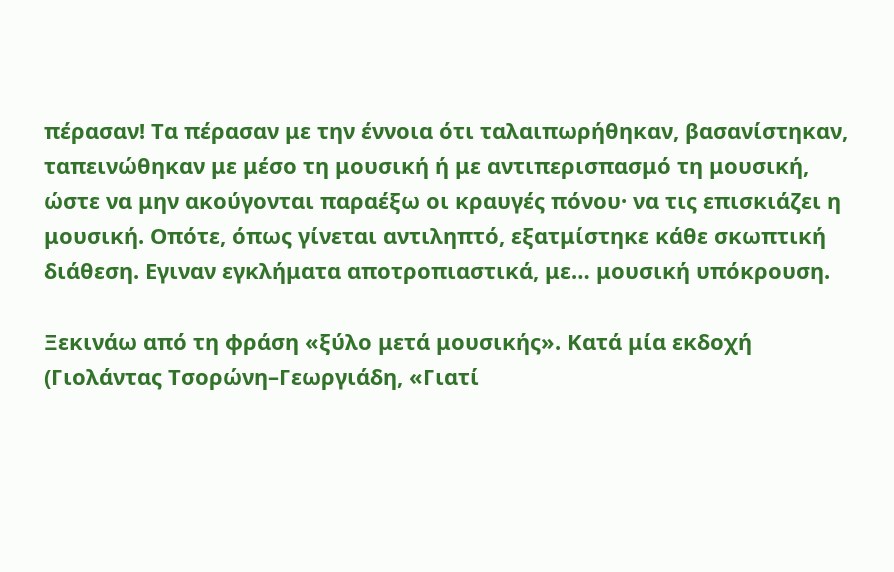πέρασαν! Τα πέρασαν με την έννοια ότι ταλαιπωρήθηκαν, βασανίστηκαν, ταπεινώθηκαν με μέσο τη μουσική ή με αντιπερισπασμό τη μουσική, ώστε να μην ακούγονται παραέξω οι κραυγές πόνου· να τις επισκιάζει η μουσική. Οπότε, όπως γίνεται αντιληπτό, εξατμίστηκε κάθε σκωπτική διάθεση. Εγιναν εγκλήματα αποτροπιαστικά, με… μουσική υπόκρουση.

Ξεκινάω από τη φράση «ξύλο μετά μουσικής». Κατά μία εκδοχή (Γιολάντας Τσορώνη–Γεωργιάδη, «Γιατί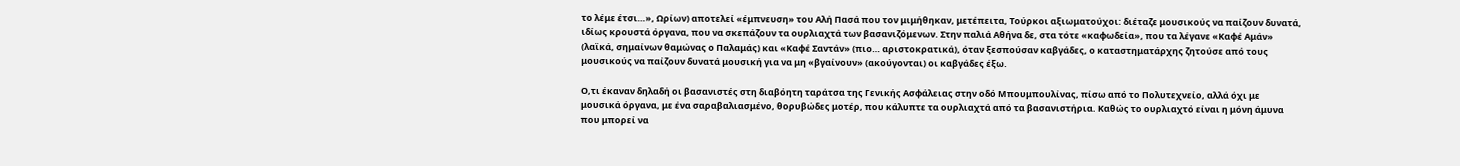το λέμε έτσι…», Ωρίων) αποτελεί «έμπνευση» του Αλή Πασά που τον μιμήθηκαν, μετέπειτα, Τούρκοι αξιωματούχοι: διέταζε μουσικούς να παίζουν δυνατά, ιδίως κρουστά όργανα, που να σκεπάζουν τα ουρλιαχτά των βασανιζόμενων. Στην παλιά Αθήνα δε, στα τότε «καφωδεία», που τα λέγανε «Καφέ Αμάν» (λαϊκά, σημαίνων θαμώνας ο Παλαμάς) και «Καφέ Σαντάν» (πιο… αριστοκρατικά), όταν ξεσπούσαν καβγάδες, ο καταστηματάρχης ζητούσε από τους μουσικούς να παίζουν δυνατά μουσική για να μη «βγαίνουν» (ακούγονται) οι καβγάδες έξω.

Ο,τι έκαναν δηλαδή οι βασανιστές στη διαβόητη ταράτσα της Γενικής Ασφάλειας στην οδό Μπουμπουλίνας, πίσω από το Πολυτεχνείο, αλλά όχι με μουσικά όργανα, με ένα σαραβαλιασμένο, θορυβώδες μοτέρ, που κάλυπτε τα ουρλιαχτά από τα βασανιστήρια. Καθώς το ουρλιαχτό είναι η μόνη άμυνα που μπορεί να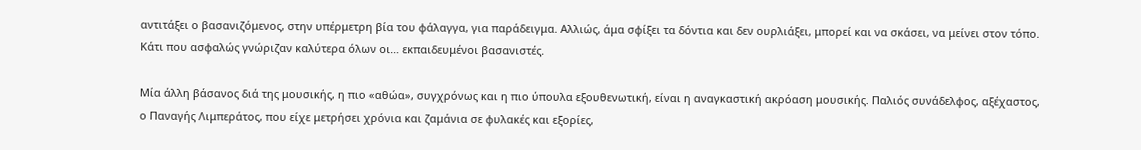αντιτάξει ο βασανιζόμενος, στην υπέρμετρη βία του φάλαγγα, για παράδειγμα. Αλλιώς, άμα σφίξει τα δόντια και δεν ουρλιάξει, μπορεί και να σκάσει, να μείνει στον τόπο. Κάτι που ασφαλώς γνώριζαν καλύτερα όλων οι… εκπαιδευμένοι βασανιστές.

Μία άλλη βάσανος διά της μουσικής, η πιο «αθώα», συγχρόνως και η πιο ύπουλα εξουθενωτική, είναι η αναγκαστική ακρόαση μουσικής. Παλιός συνάδελφος, αξέχαστος, ο Παναγής Λιμπεράτος, που είχε μετρήσει χρόνια και ζαμάνια σε φυλακές και εξορίες,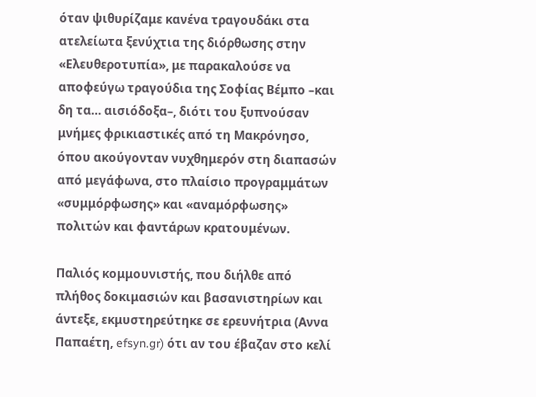όταν ψιθυρίζαμε κανένα τραγουδάκι στα ατελείωτα ξενύχτια της διόρθωσης στην «Ελευθεροτυπία», με παρακαλούσε να αποφεύγω τραγούδια της Σοφίας Βέμπο –και δη τα… αισιόδοξα–, διότι του ξυπνούσαν μνήμες φρικιαστικές από τη Μακρόνησο, όπου ακούγονταν νυχθημερόν στη διαπασών από μεγάφωνα, στο πλαίσιο προγραμμάτων «συμμόρφωσης» και «αναμόρφωσης» πολιτών και φαντάρων κρατουμένων.

Παλιός κομμουνιστής, που διήλθε από πλήθος δοκιμασιών και βασανιστηρίων και άντεξε, εκμυστηρεύτηκε σε ερευνήτρια (Αννα Παπαέτη, efsyn.gr) ότι αν του έβαζαν στο κελί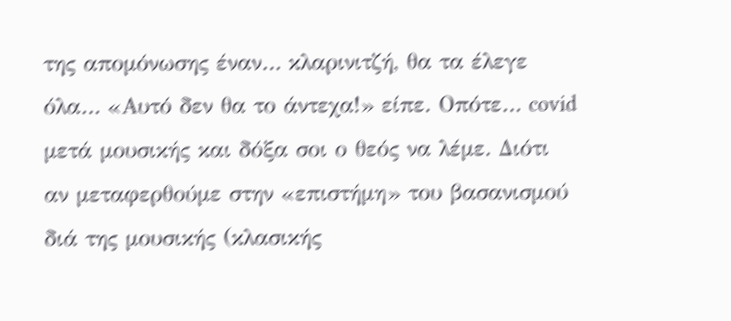της απομόνωσης έναν… κλαρινιτζή, θα τα έλεγε όλα… «Αυτό δεν θα το άντεχα!» είπε. Οπότε… covid μετά μουσικής και δόξα σοι ο θεός να λέμε. Διότι αν μεταφερθούμε στην «επιστήμη» του βασανισμού διά της μουσικής (κλασικής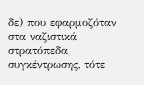δε) που εφαρμοζόταν στα ναζιστικά στρατόπεδα συγκέντρωσης, τότε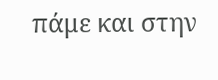πάμε και στην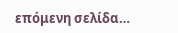επόμενη σελίδα…